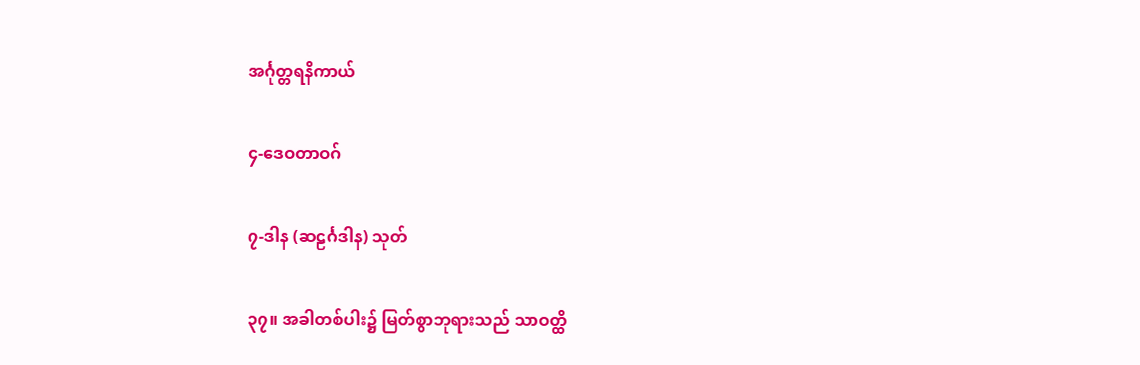အင်္ဂုတ္တရနိကာယ်

၄-ဒေဝတာဝဂ်

၇-ဒါန (ဆဠင်္ဂဒါန) သုတ်

၃၇။ အခါတစ်ပါး၌ မြတ်စွာဘုရားသည် သာဝတ္ထိ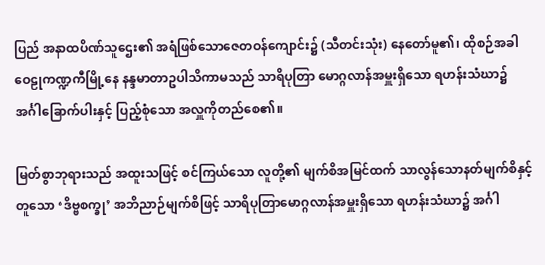ပြည် အနာထပိဏ်သူဌေး၏ အရံဖြစ်သောဇေတဝန်ကျောင်း၌ (သီတင်းသုံး) နေတော်မူ၏၊ ထိုစဉ်အခါ ဝေဠုကဏ္ဍကီမြို့နေ နန္ဒမာတာဥပါသိကာမသည် သာရိပုတြာ မောဂ္ဂလာန်အမှူးရှိသော ရဟန်းသံဃာ၌ အင်္ဂါခြောက်ပါးနှင့် ပြည့်စုံသော အလှူကိုတည်စေ၏။

မြတ်စွာဘုရားသည် အထူးသဖြင့် စင်ကြယ်သော လူတို့၏ မျက်စိအမြင်ထက် သာလွန်သောနတ်မျက်စိနှင့် တူသော ‘ဒိဗ္ဗစက္ခု’ အဘိညာဉ်မျက်စိဖြင့် သာရိပုတြာမောဂ္ဂလာန်အမှူးရှိသော ရဟန်းသံဃာ၌ အင်္ဂါ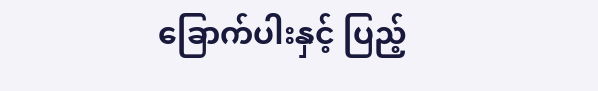ခြောက်ပါးနှင့် ပြည့်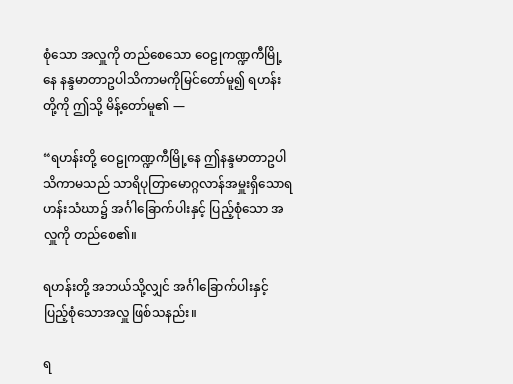စုံသော အလှူကို တည်စေသော ဝေဠုကဏ္ဍကီမြို့နေ နန္ဒမာတာဥပါသိကာမကိုမြင်တော်မူ၍ ရဟန်းတို့ကို ဤသို့ မိန့်တော်မူ၏ —

“ရဟန်းတို့ ဝေဠုကဏ္ဍကီမြို့နေ ဤနန္ဒမာတာဥပါသိကာမသည် သာရိပုတြာမောဂ္ဂလာန်အမှူးရှိသောရဟန်းသံဃာ၌ အင်္ဂါခြောက်ပါးနှင့် ပြည့်စုံသော အလှူကို တည်စေ၏။

ရဟန်းတို့ အဘယ်သို့လျှင် အင်္ဂါခြောက်ပါးနှင့် ပြည့်စုံသောအလှူ ဖြစ်သနည်း။

ရ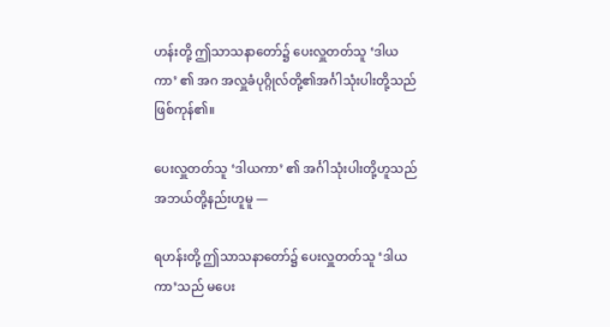ဟန်းတို့ ဤသာသနာတော်၌ ပေးလှူတတ်သူ ‘ဒါယကာ’ ၏ အဂ အလှူခံပုဂ္ဂိုလ်တို့၏အင်္ဂါသုံးပါးတို့သည် ဖြစ်ကုန်၏။

ပေးလှူတတ်သူ ‘ဒါယကာ’ ၏ အင်္ဂါသုံးပါးတို့ဟူသည် အဘယ်တို့နည်းဟူမူ —

ရဟန်းတို့ ဤသာသနာတော်၌ ပေးလှူတတ်သူ ‘ဒါယကာ’သည် မပေး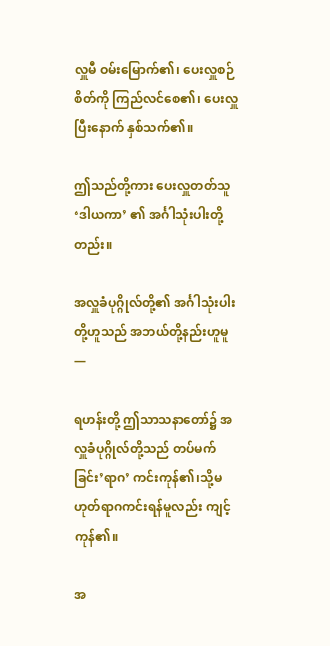လှူမီ ဝမ်းမြောက်၏၊ ပေးလှူစဉ်စိတ်ကို ကြည်လင်စေ၏၊ ပေးလှူ ပြီးနောက် နှစ်သက်၏။

ဤသည်တို့ကား ပေးလှူတတ်သူ ‘ဒါယကာ’ ၏ အင်္ဂါသုံးပါးတို့တည်း။

အလှူခံပုဂ္ဂိုလ်တို့၏ အင်္ဂါသုံးပါးတို့ဟူသည် အဘယ်တို့နည်းဟူမူ —

ရဟန်းတို့ ဤသာသနာတော်၌ အလှူခံပုဂ္ဂိုလ်တို့သည် တပ်မက်ခြင်း’ရာဂ’ ကင်းကုန်၏၊သို့မဟုတ်ရာဂကင်းရန်မူလည်း ကျင့်ကုန်၏။

အ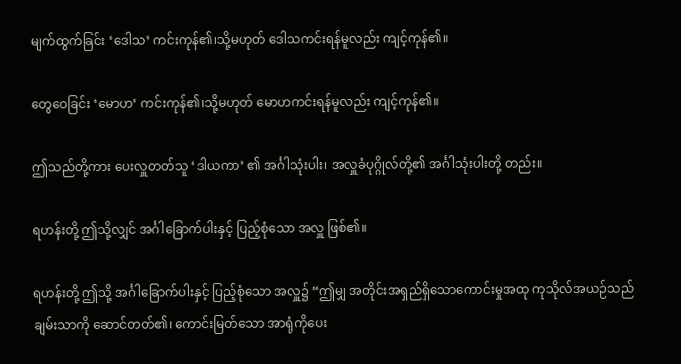မျက်ထွက်ခြင်း ‘ဒေါသ’ ကင်းကုန်၏၊သို့မဟုတ် ဒေါသကင်းရန်မူလည်း ကျင့်ကုန်၏။

တွေဝေခြင်း ‘မောဟ’ ကင်းကုန်၏၊သို့မဟုတ် မောဟကင်းရန်မူလည်း ကျင့်ကုန်၏။

ဤသည်တို့ကား ပေးလှူတတ်သူ ‘ဒါယကာ’ ၏ အင်္ဂါသုံးပါး၊ အလှူခံပုဂ္ဂိုလ်တို့၏ အင်္ဂါသုံးပါးတို့ တည်း။

ရဟန်းတို့ ဤသို့လျှင် အင်္ဂါခြောက်ပါးနှင့် ပြည့်စုံသော အလှူ ဖြစ်၏။

ရဟန်းတို့ ဤသို့ အင်္ဂါခြောက်ပါးနှင့် ပြည့်စုံသော အလှူ၌ “ဤမျှ အတိုင်းအရှည်ရှိသောကောင်းမှုအထု ကုသိုလ်အယဉ်သည် ချမ်းသာကို ဆောင်တတ်၏၊ ကောင်းမြတ်သော အာရုံကိုပေး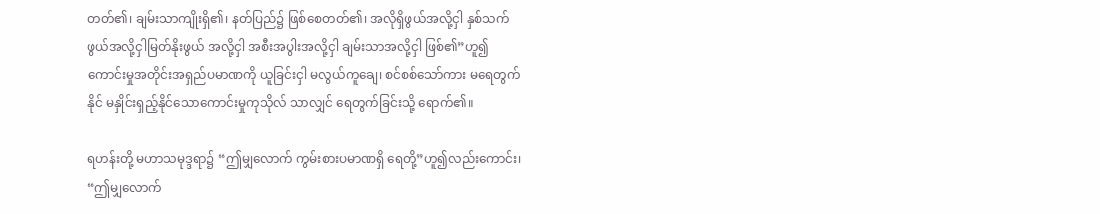တတ်၏၊ ချမ်းသာကျိုးရှိ၏၊ နတ်ပြည်၌ ဖြစ်စေတတ်၏၊ အလိုရှိဖွယ်အလို့ငှါ နှစ်သက်ဖွယ်အလို့ငှါမြတ်နိုးဖွယ် အလို့ငှါ အစီးအပွါးအလို့ငှါ ချမ်းသာအလို့ငှါ ဖြစ်၏”ဟူ၍ ကောင်းမှုအတိုင်းအရှည်ပမာဏကို ယူခြင်းငှါ မလွယ်ကူချေ၊ စင်စစ်သော်ကား မရေတွက်နိုင် မနှိုင်းရှည့်နိုင်သောကောင်းမှုကုသိုလ် သာလျှင် ရေတွက်ခြင်းသို့ ရောက်၏။

ရဟန်းတို့ မဟာသမုဒ္ဒရာ၌ “ဤမျှလောက် ကွမ်းစားပမာဏရှိ ရေတို့”ဟူ၍လည်းကောင်း၊ “ဤမျှလောက်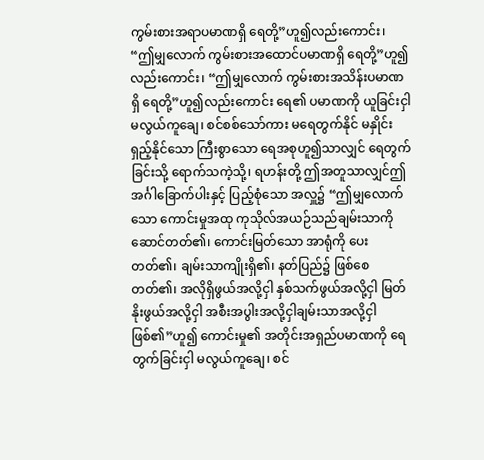ကွမ်းစားအရာပမာဏရှိ ရေတို့”ဟူ၍လည်းကောင်း၊ “ဤမျှလောက် ကွမ်းစားအထောင်ပမာဏရှိ ရေတို့”ဟူ၍လည်းကောင်း၊ “ဤမျှလောက် ကွမ်းစားအသိန်းပမာဏရှိ ရေတို့”ဟူ၍လည်းကောင်း ရေ၏ ပမာဏကို ယူခြင်းငှါ မလွယ်ကူချေ၊ စင်စစ်သော်ကား မရေတွက်နိုင် မနှိုင်းရှည့်နိုင်သော ကြီးစွာသော ရေအစုဟူ၍သာလျှင် ရေတွက်ခြင်းသို့ ရောက်သကဲ့သို့၊ ရဟန်းတို့ ဤအတူသာလျှင်ဤအင်္ဂါခြောက်ပါးနှင့် ပြည့်စုံသော အလှူ၌ “ဤမျှလောက်သော ကောင်းမှုအထု ကုသိုလ်အယဉ်သည်ချမ်းသာကို ဆောင်တတ်၏၊ ကောင်းမြတ်သော အာရုံကို ပေးတတ်၏၊ ချမ်းသာကျိုးရှိ၏၊ နတ်ပြည်၌ ဖြစ်စေတတ်၏၊ အလိုရှိဖွယ်အလို့ငှါ နှစ်သက်ဖွယ်အလို့ငှါ မြတ်နိုးဖွယ်အလို့ငှါ အစီးအပွါးအလို့ငှါချမ်းသာအလို့ငှါ ဖြစ်၏”ဟူ၍ ကောင်းမှု၏ အတိုင်းအရှည်ပမာဏကို ရေတွက်ခြင်းငှါ မလွယ်ကူချေ၊ စင်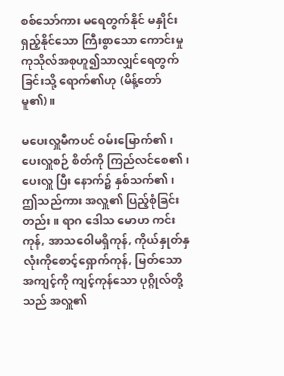စစ်သော်ကား မရေတွက်နိုင် မနှိုင်းရှည့်နိုင်သော ကြီးစွာသော ကောင်းမှု ကုသိုလ်အစုဟူ၍သာလျှင်ရေတွက်ခြင်းသို့ ရောက်၏ဟု (မိန့်တော်မူ၏)။

မပေးလှူမီကပင် ဝမ်းမြောက်၏၊ ပေးလှူစဉ် စိတ်ကို ကြည်လင်စေ၏၊ ပေးလှူ ပြီး နောက်၌ နှစ်သက်၏၊ ဤသည်ကား အလှူ၏ ပြည့်စုံခြင်းတည်း။ ရာဂ ဒေါသ မောဟ ကင်းကုန်, အာသဝေါမရှိကုန်, ကိုယ်နှုတ်နှလုံးကိုစောင့်ရှောက်ကုန်, မြတ်သောအကျင့်ကို ကျင့်ကုန်သော ပုဂ္ဂိုလ်တို့သည် အလှူ၏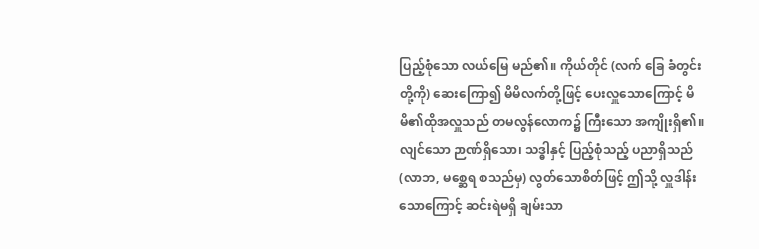ပြည့်စုံသော လယ်မြေ မည်၏။ ကိုယ်တိုင် (လက် ခြေ ခံတွင်းတို့ကို) ဆေးကြော၍ မိမိလက်တို့ဖြင့် ပေးလှူသောကြောင့် မိမိ၏ထိုအလှူသည် တမလွန်လောက၌ ကြီးသော အကျိုးရှိ၏။ လျင်သော ဉာဏ်ရှိသော၊ သဒ္ဓါနှင့် ပြည့်စုံသည့် ပညာရှိသည် (လာဘ, မစ္ဆေရ စသည်မှ) လွတ်သောစိတ်ဖြင့် ဤသို့ လှူဒါန်းသောကြောင့် ဆင်းရဲမရှိ ချမ်းသာ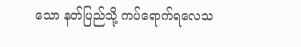သော နတ်ပြည်သို့ ကပ်ရောက်ရလေသ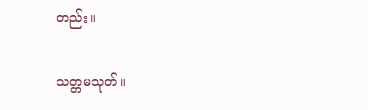တည်း။

သတ္တမသုတ်။